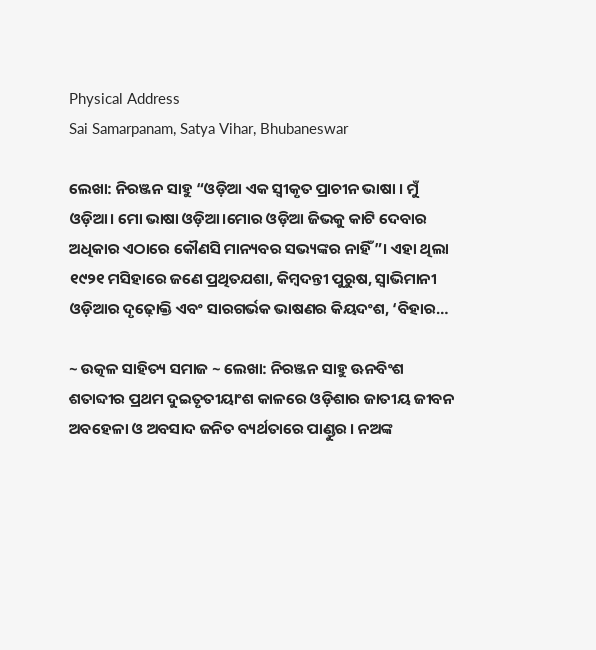Physical Address
Sai Samarpanam, Satya Vihar, Bhubaneswar

ଲେଖା: ନିରଞ୍ଜନ ସାହୁ “ଓଡ଼ିଆ ଏକ ସ୍ଵୀକୃତ ପ୍ରାଚୀନ ଭାଷା । ମୁଁ ଓଡ଼ିଆ। ମୋ ଭାଷା ଓଡ଼ିଆ।ମୋର ଓଡ଼ିଆ ଜିଭକୁ କାଟି ଦେବାର ଅଧିକାର ଏଠାରେ କୌଣସି ମାନ୍ୟବର ସଭ୍ୟଙ୍କର ନାହିଁ”। ଏହା ଥିଲା ୧୯୨୧ ମସିହାରେ ଜଣେ ପ୍ରଥିତଯଶା, କିମ୍ବଦନ୍ତୀ ପୁରୁଷ, ସ୍ଵାଭିମାନୀ ଓଡ଼ିଆର ଦୃଢ଼ୋକ୍ତି ଏବଂ ସାରଗର୍ଭକ ଭାଷଣର କିୟଦଂଶ, ‘ବିହାର…

~ ଉତ୍କଳ ସାହିତ୍ୟ ସମାଜ ~ ଲେଖା: ନିରଞ୍ଜନ ସାହୁ ଊନବିଂଶ ଶତାବ୍ଦୀର ପ୍ରଥମ ଦୁଇତୃତୀୟାଂଶ କାଳରେ ଓଡ଼ିଶାର ଜାତୀୟ ଜୀବନ ଅବହେଳା ଓ ଅବସାଦ ଜନିତ ବ୍ୟର୍ଥତାରେ ପାଣ୍ଡୁର । ନଅଙ୍କ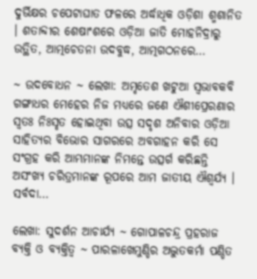ଦୁର୍ଭିକ୍ଷର ଚପେଟାଘାତ ଫଳରେ ଅର୍ଦ୍ଧାଧିକ ଓଡ଼ିଶା ଶ୍ମଶାନିତ । ଶତାବ୍ଦୀର ଶେଷାଂଶରେ ଓଡ଼ିଆ ଜାତି ମୋହନିଦ୍ରାରୁ ଉତ୍ଥିତ, ଆତ୍ମଚେତନା ଉଦବୁଦ୍ଧ, ଆତ୍ମଗଠନରେ…

~ ଉଦବୋଧନ ~ ଲେଖା: ଅମୃତେଶ ଖଟୁଆ ସ୍ଵଭାବକବି ଗଙ୍ଗାଧର ମେହେର ନିଜ ମଧ୍ୟରେ ଜଣେ ଐଶୀପ୍ରେରଣାର ସ୍ଵତଃ ନିଃସୃତ ହୋଇଥିବା ଉତ୍ସ ସଦୃଶ ଅନିବାର ଓଡ଼ିଆ ସାହିତ୍ୟର ବିଭୋର ସାଗରରେ ଅବଗାହନ କରି ସେ ସଂଗ୍ରହ କରି ଆମ୍ଭମାନଙ୍କ ନିମନ୍ତେ ଉତ୍ସର୍ଗ କରିଛନ୍ତି ଅସଂଖ୍ୟ ଚରିତ୍ରମାନଙ୍କ ରୂପରେ ଆମ ଜାତୀୟ ଐଶ୍ଵର୍ଯ୍ୟ । ସର୍ବଦା…

ଲେଖା: ସୁଦର୍ଶନ ଆଚାର୍ଯ୍ୟ ~ ଗୋପାଳଚନ୍ଦ୍ର ପ୍ରହରାଜ ବ୍ୟକ୍ତି ଓ ବ୍ୟକ୍ତିତ୍ଵ ~ ପାରଳାଖେମୁଣ୍ଡିର ଅଦ୍ଭୁତକର୍ମା ପଣ୍ଡିତ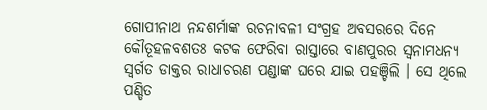ଗୋପୀନାଥ ନନ୍ଦଶର୍ମାଙ୍କ ରଚନାବଳୀ ସଂଗ୍ରହ ଅବସରରେ ଦିନେ କୌତୂହଳବଶତଃ କଟକ ଫେରିବା ରାସ୍ତାରେ ବାଣପୁରର ସ୍ୱନାମଧନ୍ୟ ସ୍ୱର୍ଗତ ଡାକ୍ତର ରାଧାଚରଣ ପଣ୍ଡାଙ୍କ ଘରେ ଯାଇ ପହଞ୍ଚିଲି । ସେ ଥିଲେ ପଣ୍ଡିତ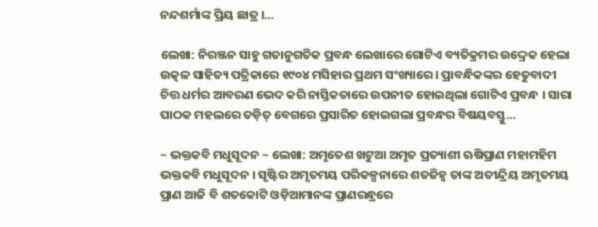ନନ୍ଦଶର୍ମାଙ୍କ ପ୍ରିୟ ଛାତ୍ର ।…

ଲେଖା: ନିରଞ୍ଜନ ସାହୁ ଗତାନୁଗତିକ ପ୍ରବନ୍ଧ ଲେଖାରେ ଗୋଟିଏ ବ୍ୟତିକ୍ରମର ଉଦ୍ଦ୍ରେକ ହେଲା ଉତ୍କଳ ସାହିତ୍ୟ ପତ୍ରିକାରେ ୧୯୦୪ ମସିହାର ପ୍ରଥମ ସଂଖ୍ୟାରେ । ପ୍ରାବନ୍ଧିକଙ୍କର ହେତୁବାଦୀ ଚିତ୍ତ ଧର୍ମର ଆବରଣ ଭେଦ କରି ନାସ୍ତିକତାରେ ଉପନୀତ ହୋଇଥିଲା ଗୋଟିଏ ପ୍ରବନ୍ଧ । ସାରା ପାଠକ ମହଲରେ ତଡ଼ିତ୍ ବେଗରେ ପ୍ରସାରିତ ହୋଇଗଲା ପ୍ରବନ୍ଧର ବିଷୟବସ୍ତୁ…

~ ଭକ୍ତକବି ମଧୁସୂଦନ ~ ଲେଖା: ଅମୃତେଶ ଖଟୁଆ ଅମୃତ ପ୍ରତ୍ୟାଶୀ ଋଷିପ୍ରାଣ ମହାମହିମ ଭକ୍ତକବି ମଧୁସୂଦନ । ସୃଷ୍ଟିର ଅମୃତମୟ ପରିକଳ୍ପନାରେ ଶତଜିହ୍ଵ ତାଙ୍କ ଅତୀନ୍ଦ୍ରିୟ ଅମୃତମୟ ପ୍ରାଣ ଆଜି ବି ଶତକୋଟି ଓଡ଼ିଆମାନଙ୍କ ପ୍ରାଣରନ୍ଧ୍ରରେ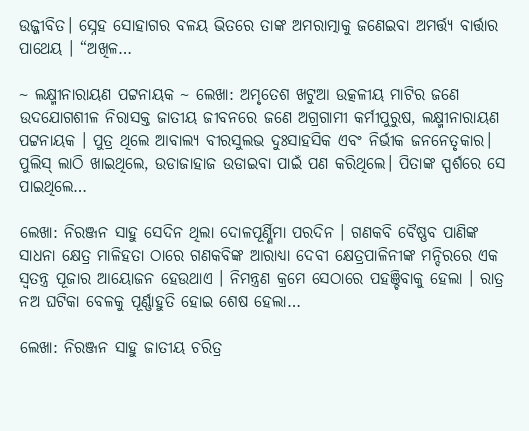ଉଜ୍ଜୀବିତ। ସ୍ନେହ ସୋହାଗର ବଳୟ ଭିତରେ ତାଙ୍କ ଅମରାତ୍ମାକୁ ଜଣେଇବା ଅମର୍ତ୍ତ୍ୟ ବାର୍ତ୍ତାର ପାଥେୟ । “ଅଖିଳ…

~ ଲକ୍ଷ୍ମୀନାରାୟଣ ପଟ୍ଟନାୟକ ~ ଲେଖା: ଅମୃତେଶ ଖଟୁଆ ଉତ୍କଳୀୟ ମାଟିର ଜଣେ ଉଦଯୋଗଶୀଳ ନିରାସକ୍ତ ଜାତୀୟ ଜୀବନରେ ଜଣେ ଅଗ୍ରଗାମୀ କର୍ମୀପୁରୁଷ, ଲକ୍ଷ୍ମୀନାରାୟଣ ପଟ୍ଟନାୟକ । ପୁତ୍ର ଥିଲେ ଆବାଲ୍ଯ ବୀରସୁଲଭ ଦୁଃସାହସିକ ଏବଂ ନିର୍ଭୀକ ଜନନେତୃକାର। ପୁଲିସ୍ ଲାଠି ଖାଇଥିଲେ, ଉଡାଜାହାଜ ଉଡାଇବା ପାଇଁ ପଣ କରିଥିଲେ। ପିତାଙ୍କ ସ୍ପର୍ଶରେ ସେ ପାଇଥିଲେ…

ଲେଖା: ନିରଞ୍ଜନ ସାହୁ ସେଦିନ ଥିଲା ଦୋଳପୂର୍ଣ୍ଣିମା ପରଦିନ । ଗଣକବି ବୈଷ୍ଣବ ପାଣିଙ୍କ ସାଧନା କ୍ଷେତ୍ର ମାଳିହତା ଠାରେ ଗଣକବିଙ୍କ ଆରାଧ୍ୟା ଦେବୀ କ୍ଷେତ୍ରପାଳିନୀଙ୍କ ମନ୍ଦିରରେ ଏକ ସ୍ବତନ୍ତ୍ର ପୂଜାର ଆୟୋଜନ ହେଉଥାଏ । ନିମନ୍ତ୍ରଣ କ୍ରମେ ସେଠାରେ ପହଞ୍ଚିବାକୁ ହେଲା । ରାତ୍ର ନଅ ଘଟିକା ବେଳକୁ ପୂର୍ଣ୍ଣାହୁତି ହୋଇ ଶେଷ ହେଲା…

ଲେଖା: ନିରଞ୍ଜନ ସାହୁ ଜାତୀୟ ଚରିତ୍ର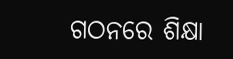ଗଠନରେ ଶିକ୍ଷା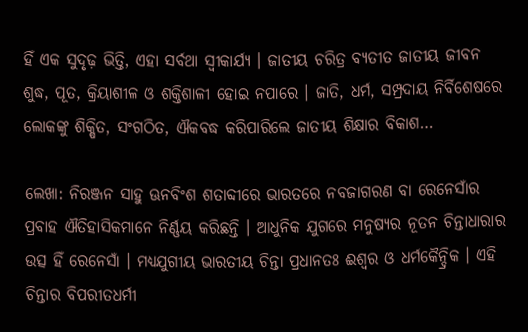ହିଁ ଏକ ସୁଦୃଢ଼ ଭିତ୍ତି, ଏହା ସର୍ବଥା ସ୍ଵୀକାର୍ଯ୍ୟ । ଜାତୀୟ ଚରିତ୍ର ବ୍ୟତୀତ ଜାତୀୟ ଜୀବନ ଶୁଦ୍ଧ, ପୂତ, କ୍ରିୟାଶୀଳ ଓ ଶକ୍ତିଶାଳୀ ହୋଇ ନପାରେ । ଜାତି, ଧର୍ମ, ସମ୍ପ୍ରଦାୟ ନିର୍ବିଶେଷରେ ଲୋକଙ୍କୁ ଶିକ୍ଷିତ, ସଂଗଠିତ, ଐକବଦ୍ଧ କରିପାରିଲେ ଜାତୀୟ ଶିକ୍ଷାର ବିକାଶ…

ଲେଖା: ନିରଞ୍ଜନ ସାହୁ ଊନବିଂଶ ଶତାବ୍ଦୀରେ ଭାରତରେ ନବଜାଗରଣ ବା ରେନେସାଁର ପ୍ରବାହ ଐତିହାସିକମାନେ ନିର୍ଣ୍ଣୟ କରିଛନ୍ତି । ଆଧୁନିକ ଯୁଗରେ ମନୁଷ୍ୟର ନୂତନ ଚିନ୍ତାଧାରାର ଉତ୍ସ ହିଁ ରେନେସାଁ । ମଧ୍ୟଯୁଗୀୟ ଭାରତୀୟ ଚିନ୍ତା ପ୍ରଧାନତଃ ଈଶ୍ୱର ଓ ଧର୍ମକୈନ୍ଦ୍ରିକ । ଏହି ଚିନ୍ତାର ବିପରୀତଧର୍ମୀ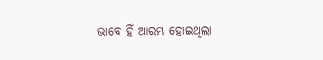ଭାବେ ହିଁ ଆରମ୍ଭ ହୋଇଥିଲା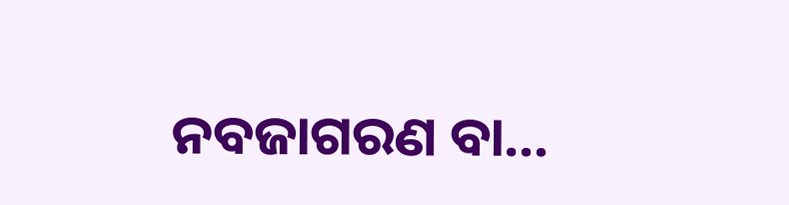ନବଜାଗରଣ ବା…